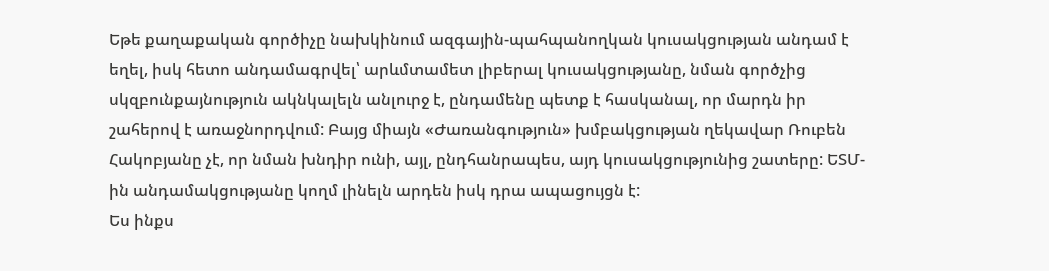Եթե քաղաքական գործիչը նախկինում ազգային-պահպանողկան կուսակցության անդամ է եղել, իսկ հետո անդամագրվել՝ արևմտամետ լիբերալ կուսակցությանը, նման գործչից սկզբունքայնություն ակնկալելն անլուրջ է, ընդամենը պետք է հասկանալ, որ մարդն իր շահերով է առաջնորդվում: Բայց միայն «Ժառանգություն» խմբակցության ղեկավար Ռուբեն Հակոբյանը չէ, որ նման խնդիր ունի, այլ, ընդհանրապես, այդ կուսակցությունից շատերը: ԵՏՄ-ին անդամակցությանը կողմ լինելն արդեն իսկ դրա ապացույցն է:
Ես ինքս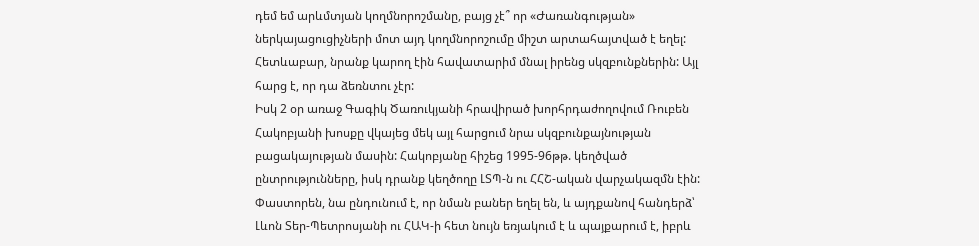դեմ եմ արևմտյան կողմնորոշմանը, բայց չէ՞ որ «Ժառանգության» ներկայացուցիչների մոտ այդ կողմնորոշումը միշտ արտահայտված է եղել: Հետևաբար, նրանք կարող էին հավատարիմ մնալ իրենց սկզբունքներին: Այլ հարց է, որ դա ձեռնտու չէր:
Իսկ 2 օր առաջ Գագիկ Ծառուկյանի հրավիրած խորհրդաժողովում Ռուբեն Հակոբյանի խոսքը վկայեց մեկ այլ հարցում նրա սկզբունքայնության բացակայության մասին: Հակոբյանը հիշեց 1995-96թթ. կեղծված ընտրությունները, իսկ դրանք կեղծողը ԼՏՊ-ն ու ՀՀՇ-ական վարչակազմն էին: Փաստորեն, նա ընդունում է, որ նման բաներ եղել են, և այդքանով հանդերձ՝ Լևոն Տեր-Պետրոսյանի ու ՀԱԿ-ի հետ նույն եռյակում է և պայքարում է, իբրև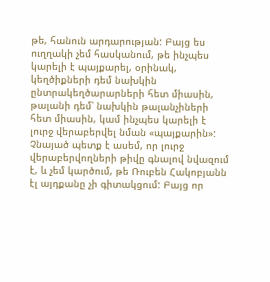թե, հանուն արդարության: Բայց ես ուղղակի չեմ հասկանում, թե ինչպես կարելի է պայքարել, օրինակ, կեղծիքների դեմ նախկին ընտրակեղծարարների հետ միասին, թալանի դեմ՝ նախկին թալանչիների հետ միասին, կամ ինչպես կարելի է լուրջ վերաբերվել նման «պայքարին»:
Չնայած պետք է ասեմ, որ լուրջ վերաբերվողների թիվը գնալով նվազում է, և չեմ կարծում, թե Ռուբեն Հակոբյանն էլ այդքանը չի գիտակցում: Բայց որ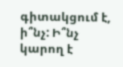գիտակցում է, ի՞նչ: Ի՞նչ կարող է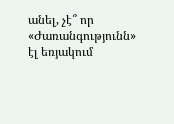անել, չէ՞ որ «Ժառանգությունն» էլ եռյակում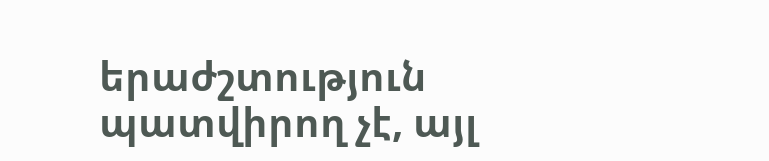երաժշտություն պատվիրող չէ, այլ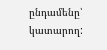ընդամենը՝ կատարող: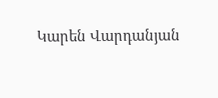Կարեն Վարդանյան